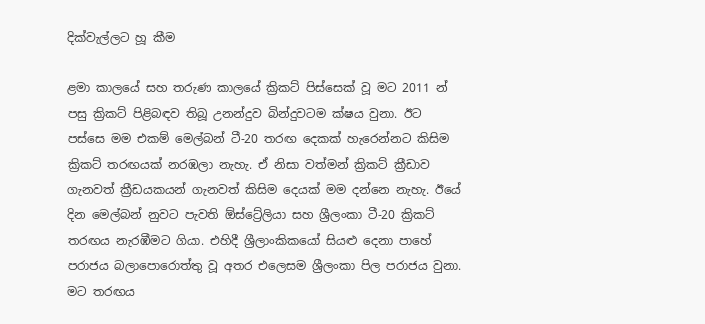දික්වැල්ලට හූ කීම

ළමා කාලයේ සහ තරුණ කාලයේ ක්‍රිකට් පිස්සෙක් වූ මට 2011 න් පසු ක්‍රිකට් පිළිබඳව තිබූ උනන්දුව බින්දුවටම ක්ෂය වුනා. ඊට පස්සෙ මම එකම් මෙල්බන් ටී-20 තරඟ දෙකක් හැරෙන්නට කිසිම ක්‍රිකට් තරඟයක් නරඹලා නැහැ. ඒ නිසා වත්මන් ක්‍රිකට් ක්‍රීඩාව ගැනවත් ක්‍රීඩයකයන් ගැනවත් කිසිම දෙයක් මම දන්නෙ නැහැ. ඊයේ දින මෙල්බන් නුවට පැවති ඕස්ට්‍රේලියා සහ ශ්‍රීලංකා ටී-20 ක්‍රිකට් තරඟය නැරඹීමට ගියා. එහිදී ශ්‍රීලාංකිකයෝ සියළු දෙනා පාහේ පරාජය බලාපොරොත්තු වූ අතර එලෙසම ශ්‍රීලංකා පිල පරාජය වුනා. මට තරඟය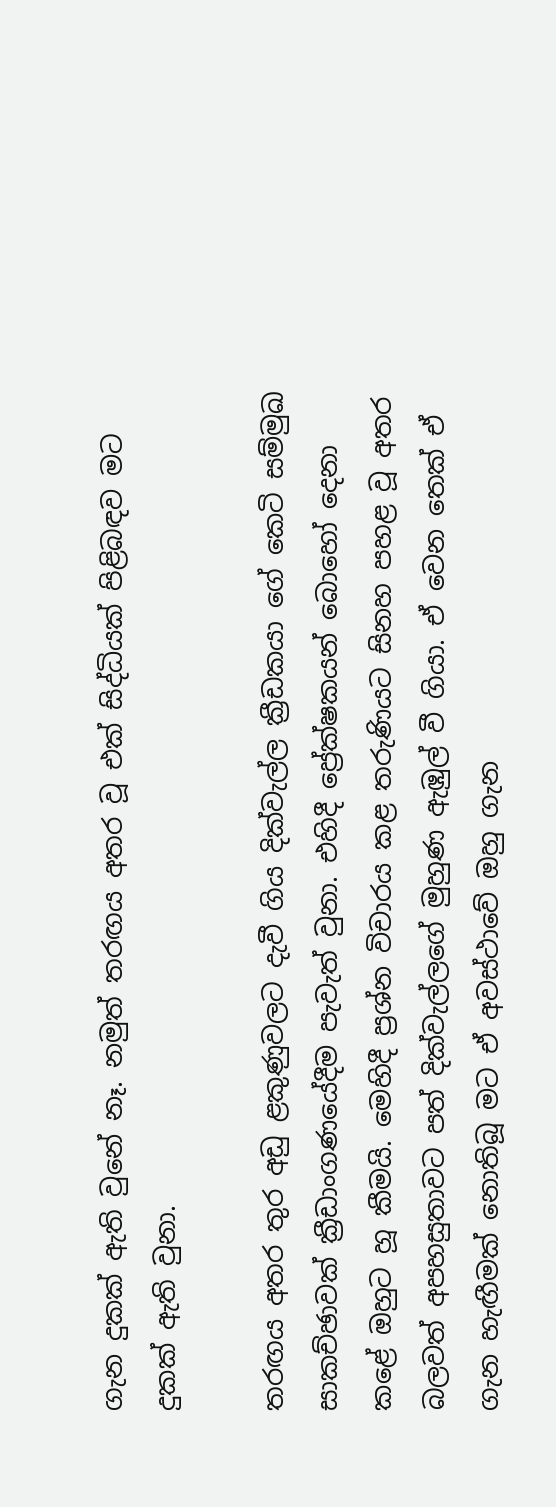ගැන දුකක් ඇති වුනේ නෑ. නමුත් තරඟය අතර වූ එක් සිද්ධියක් පිළිබඳව මට දුකක් ඇති වුනා.

තරඟය අතර තුර අඩු ළකුණුවලට දැවී ගිය දික්වැල්ල ක්‍රීඩකයා ගේ කෙටි සම්මුඛ සාකච්ඡාවක් ක්‍රීඩාංගණයේදීම පැවැත් වුනා. එහිදී ප්‍රේක්ෂකයන් බොහෝ දෙනා කළේ ඔහුට හූ කීමයි. මෙහිදී ප්‍රශ්න විචාරය කළ තරුණියට සිනහ පහළ වූ අතර බලවත් අපහසුතාවට පත් දික්වැල්ලගේ මුහුණ ඇඹුල් වී ගියා. ඒ වෙන තෙක් ඒ ගැන හැඟීමක් නොතිබූ මට ඒ අවස්ථාවේ ඔහු ගැන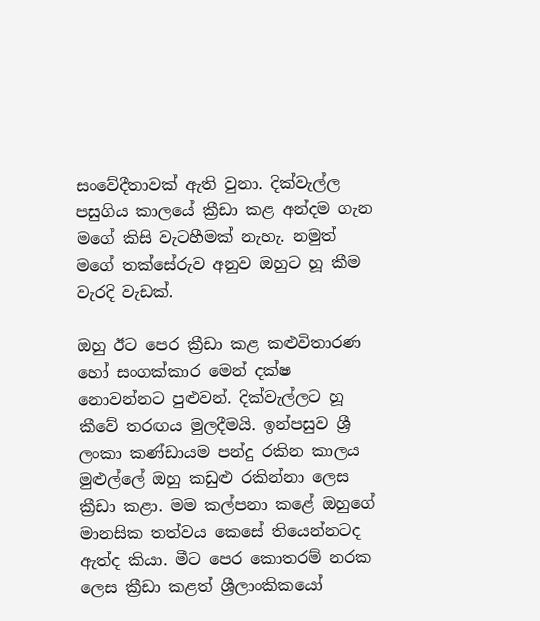සංවේදීතාවක් ඇති වුනා. දික්වැල්ල පසුගිය කාලයේ ක්‍රීඩා කළ අන්දම ගැන මගේ කිසි වැටහීමක් නැහැ. නමුත් මගේ තක්සේරුව අනුව ඔහුට හූ කීම වැරදි වැඩක්.

ඔහු ඊට පෙර ක්‍රීඩා කළ කළුවිතාරණ හෝ සංගක්කාර මෙන් දක්ෂ නොවන්නට පුළුවන්. දික්වැල්ලට හූ කීවේ තරඟය මුලදීමයි. ඉන්පසුව ශ්‍රී ලංකා කණ්ඩායම පන්දු රකින කාලය මුළුල්ලේ ඔහු කඩුළු රකින්නා ලෙස ක්‍රීඩා කළා. මම කල්පනා කළේ ඔහුගේ මානසික තත්වය කෙසේ තියෙන්නටද ඇත්ද කියා. මීට පෙර කොතරම් නරක ලෙස ක්‍රීඩා කළත් ශ්‍රීලාංකිකයෝ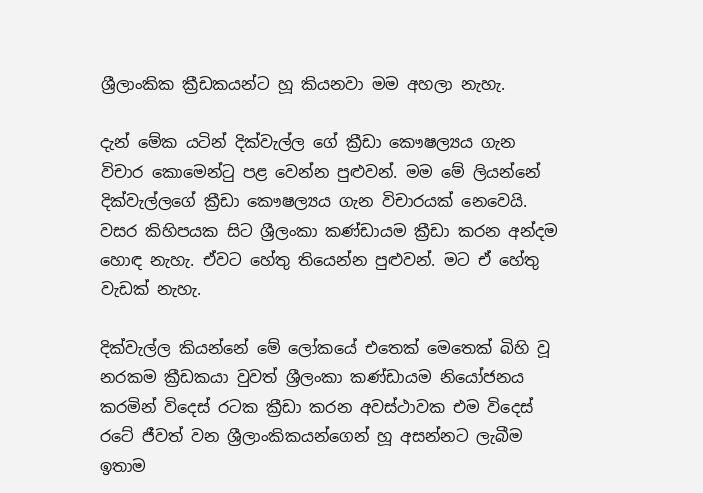ශ්‍රීලාංකික ක්‍රීඩකයන්ට හූ කියනවා මම අහලා නැහැ.

දැන් මේක යටින් දික්වැල්ල ගේ ක්‍රීඩා කෞෂල්‍යය ගැන විචාර කොමෙන්ටු පළ වෙන්න පුළුවන්. මම මේ ලියන්නේ දික්වැල්ලගේ ක්‍රීඩා කෞෂල්‍යය ගැන විචාරයක් නෙවෙයි. වසර කිහිපයක සිට ශ්‍රීලංකා කණ්ඩායම ක්‍රීඩා කරන අන්දම හොඳ නැහැ. ඒවට හේතු තියෙන්න පුළුවන්. මට ඒ හේතු වැඩක් නැහැ.

දික්වැල්ල කියන්නේ මේ ලෝකයේ එතෙක් මෙතෙක් බිහි වූ නරකම ක්‍රීඩකයා වුවත් ශ්‍රීලංකා කණ්ඩායම නියෝජනය කරමින් විදෙස් රටක ක්‍රීඩා කරන අවස්ථාවක එම විදෙස් රටේ ජීවත් වන ශ්‍රීලාංකිකයන්ගෙන් හූ අසන්නට ලැබීම ඉතාම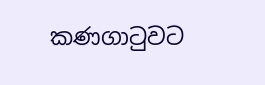කණගාටුවට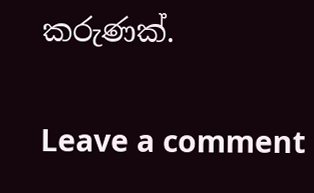කරුණක්.

Leave a comment